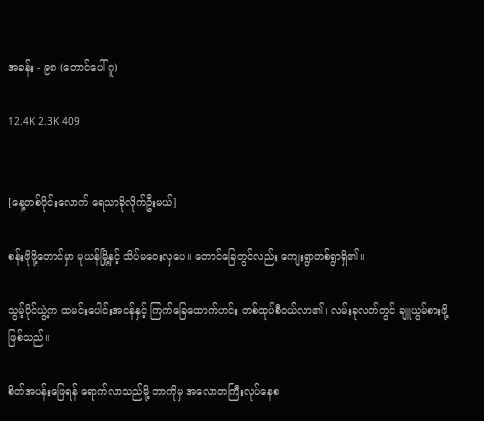အခန်း - ၉၈ (တောင်ပေါ် ဂူ)

12.4K 2.3K 409


[နေ့တစ်ပိုင်းလောက် ရေသာခိုလိုက်ဦးမယ်]

စန်းဖိုဖို့တောင်မှာ မုယန်မြို့နှင့် သိပ်မဝေးလှပေ။ တောင်ခြေတွင်လည်း ကျေးရွာတစ်ရွာရှိ၏။

သွမ့်ပိုင်ယွဲ့က ထမင်းပေါင်းအငန်နှင့် ကြက်ခြေထောက်ဟင်း တစ်ထုပ်စီဝယ်လာ၏၊ လမ်းခုလတ်တွင် ချူယွမ်စားဖို့ ဖြစ်သည်။

စိတ်အပန်းဖြေရန် ရောက်လာသည်မို့ ဘာကိုမှ အလောတကြီးလုပ်နေစ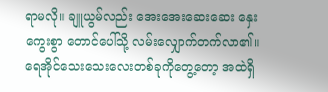ရာမလို။ ချူယွမ်လည်း အေးအေးဆေးဆေး နှေးကွေးစွာ တောင်ပေါ်သို့ လမ်းလျှောက်တက်လာ၏။ ရေအိုင်သေးသေးလေးတစ်ခုကိုတွေ့တော့ အထဲရှိ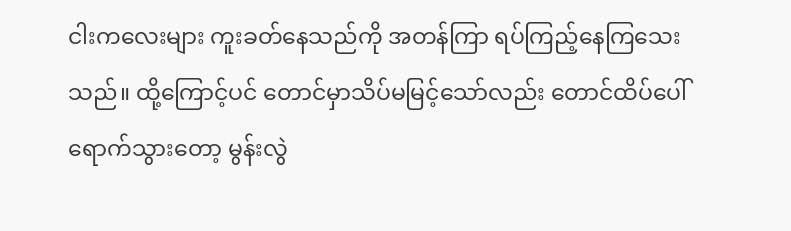ငါးကလေးများ ကူးခတ်နေသည်ကို အတန်ကြာ ရပ်ကြည့်နေကြသေးသည်။ ထို့ကြောင့်ပင် တောင်မှာသိပ်မမြင့်သော်လည်း တောင်ထိပ်ပေါ်ရောက်သွားတော့ မွန်းလွဲ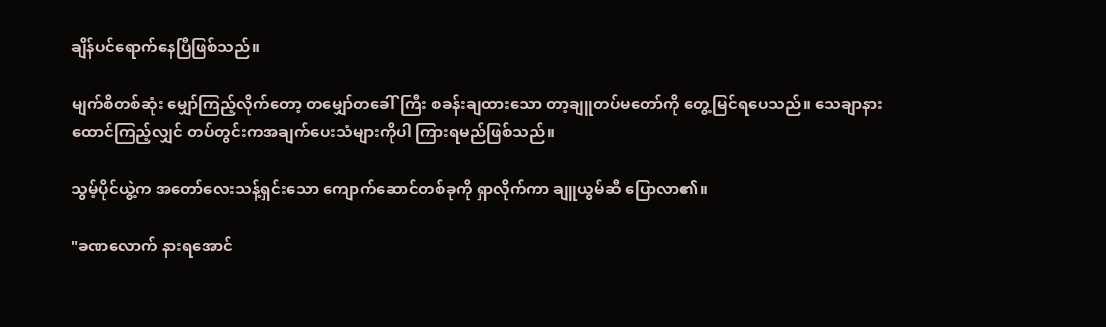ချိန်ပင်ရောက်နေပြီဖြစ်သည်။

မျက်စိတစ်ဆုံး မျှော်ကြည့်လိုက်တော့ တမျှော်တခေါ်ကြီး စခန်းချထားသော တာ့ချူတပ်မတော်ကို တွေ့မြင်ရပေသည်။ သေချာနားထောင်ကြည့်လျှင် တပ်တွင်းကအချက်ပေးသံများကိုပါ ကြားရမည်ဖြစ်သည်။

သွမ့်ပိုင်ယွဲ့က အတော်လေးသန့်ရှင်းသော ကျောက်ဆောင်တစ်ခုကို ရှာလိုက်ကာ ချူယွမ်ဆီ ပြောလာ၏။

"ခဏလောက် နားရအောင်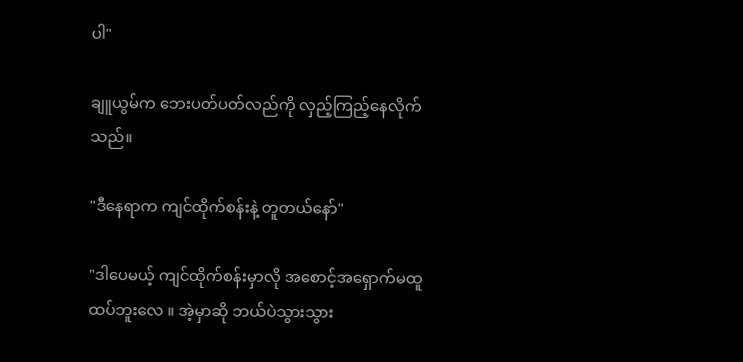ပါ"

ချူယွမ်က ဘေးပတ်ပတ်လည်ကို လှည့်ကြည့်နေလိုက်သည်။

"ဒီနေရာက ကျင်ထိုက်စန်းနဲ့ တူတယ်နော်"

"ဒါပေမယ့် ကျင်ထိုက်စန်းမှာလို အစောင့်အရှောက်မထူထပ်ဘူးလေ ။ အဲ့မှာဆို ဘယ်ပဲသွားသွား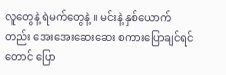လူတွေနဲ့ ရဲမက်တွေနဲ့ ။ မင်းနဲ့ နှစ်ယောက်တည်း အေးအေးဆေးဆေး စကားပြောချင်ရင်တောင် ပြော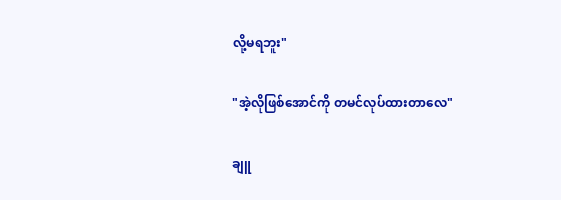လို့မရဘူး"

"အဲ့လိုဖြစ်အောင်ကို တမင်လုပ်ထားတာလေ"

ချူ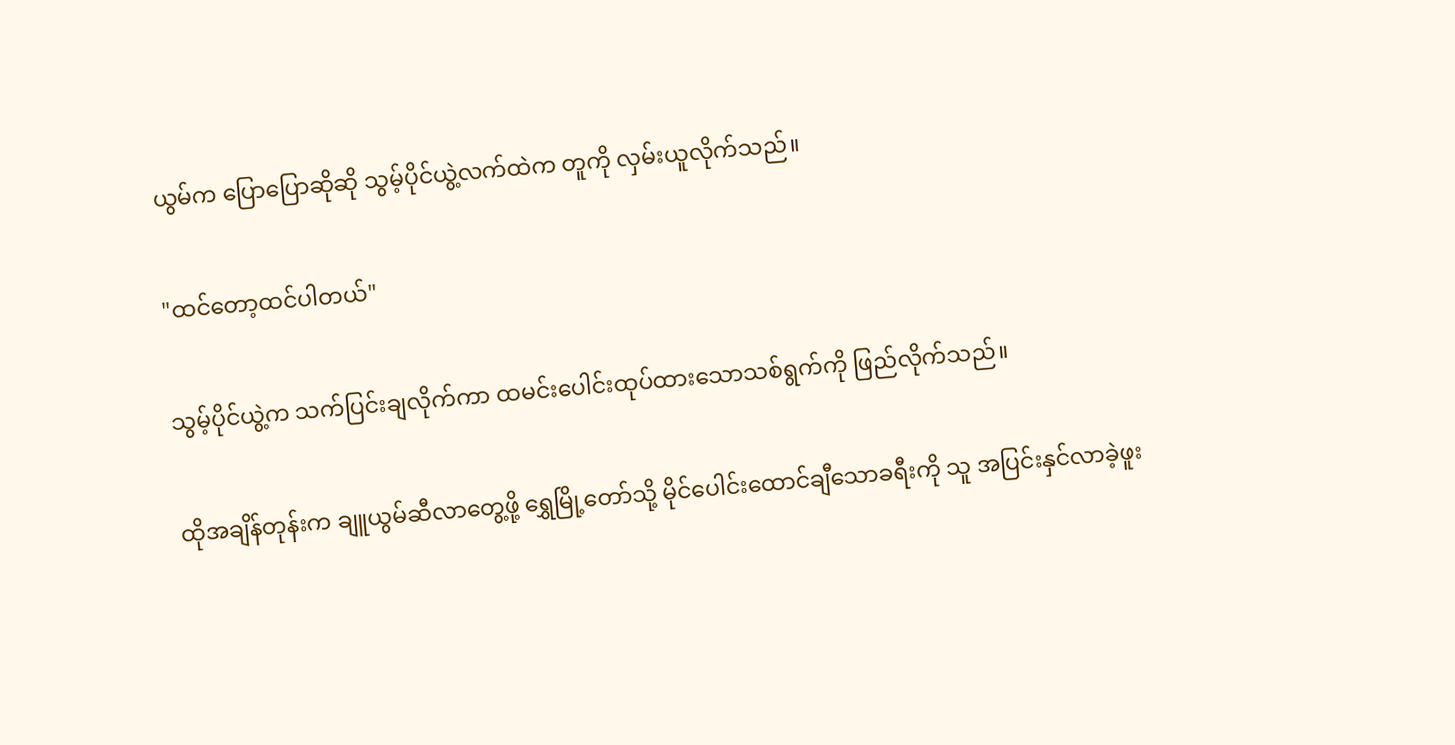ယွမ်က ပြောပြောဆိုဆို သွမ့်ပိုင်ယွဲ့လက်ထဲက တူကို လှမ်းယူလိုက်သည်။

"ထင်တော့ထင်ပါတယ်"

သွမ့်ပိုင်ယွဲ့က သက်ပြင်းချလိုက်ကာ ထမင်းပေါင်းထုပ်ထားသောသစ်ရွက်ကို ဖြည်လိုက်သည်။

ထိုအချိန်တုန်းက ချူယွမ်ဆီလာတွေ့ဖို့ ရွှေမြို့တော်သို့ မိုင်ပေါင်းထောင်ချီသောခရီးကို သူ အပြင်းနှင်လာခဲ့ဖူး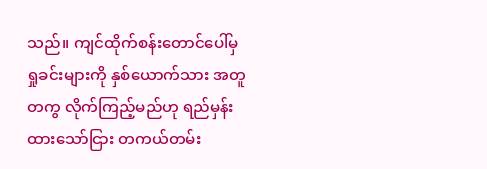သည်။ ကျင်ထိုက်စန်းတောင်ပေါ်မှ ရှုခင်းများကို နှစ်ယောက်သား အတူတကွ လိုက်ကြည့်မည်ဟု ရည်မှန်းထားသော်ငြား တကယ်တမ်း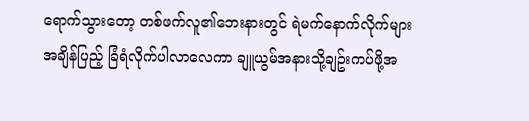ရောက်သွားတော့ တစ်ဖက်လူ၏ဘေးနားတွင် ရဲမက်နောက်လိုက်များ အချိန်ပြည့် ခြံရံလိုက်ပါလာလေကာ ချူယွမ်အနားသို့ချဥ်းကပ်ဖို့အ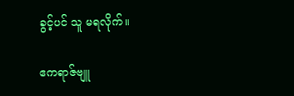ခွင့်ပင် သူ မရလိုက်။

ဧကရာဇ်ဗျူ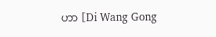ဟာ [Di Wang Gong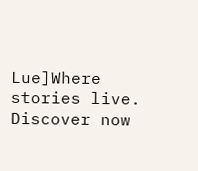Lue]Where stories live. Discover now